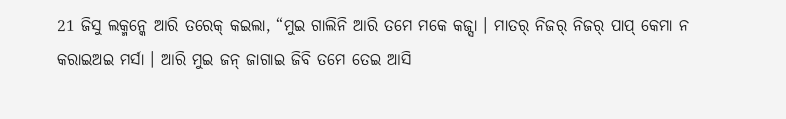21 ଜିସୁ ଲକ୍ମନ୍କେ ଆରି ତରେକ୍ କଇଲା, “ମୁଇ ଗାଲିନି ଆରି ତମେ ମକେ କଜ୍ସା । ମାତର୍ ନିଜର୍ ନିଜର୍ ପାପ୍ କେମା ନ କରାଇଅଇ ମର୍ସା । ଆରି ମୁଇ ଜନ୍ ଜାଗାଇ ଜିବି ତମେ ତେଇ ଆସି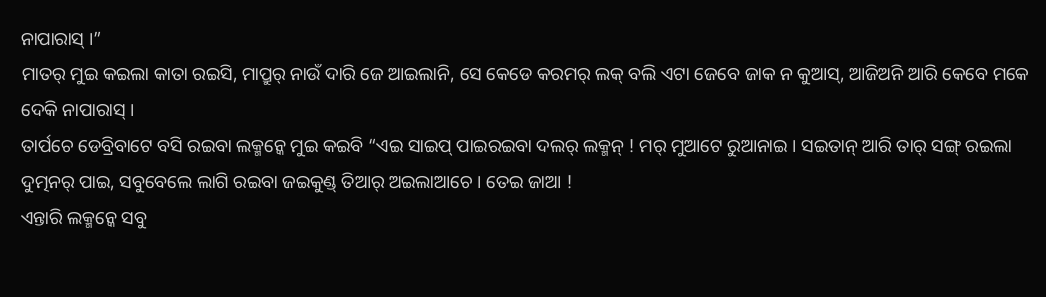ନାପାରାସ୍ ।”
ମାତର୍ ମୁଇ କଇଲା କାତା ରଇସି, ମାପ୍ରୁର୍ ନାଉଁ ଦାରି ଜେ ଆଇଲାନି, ସେ କେଡେ କରମର୍ ଲକ୍ ବଲି ଏଟା ଜେବେ ଜାକ ନ କୁଆସ୍, ଆଜିଅନି ଆରି କେବେ ମକେ ଦେକି ନାପାରାସ୍ ।
ତାର୍ପଚେ ଡେବ୍ରିବାଟେ ବସି ରଇବା ଲକ୍ମନ୍କେ ମୁଇ କଇବି “ଏଇ ସାଇପ୍ ପାଇରଇବା ଦଲର୍ ଲକ୍ମନ୍ ! ମର୍ ମୁଆଟେ ରୁଆନାଇ । ସଇତାନ୍ ଆରି ତାର୍ ସଙ୍ଗ୍ ରଇଲା ଦୁତ୍ମନର୍ ପାଇ, ସବୁବେଲେ ଲାଗି ରଇବା ଜଇକୁଣ୍ଡ୍ ତିଆର୍ ଅଇଲାଆଚେ । ତେଇ ଜାଆ !
ଏନ୍ତାରି ଲକ୍ମନ୍କେ ସବୁ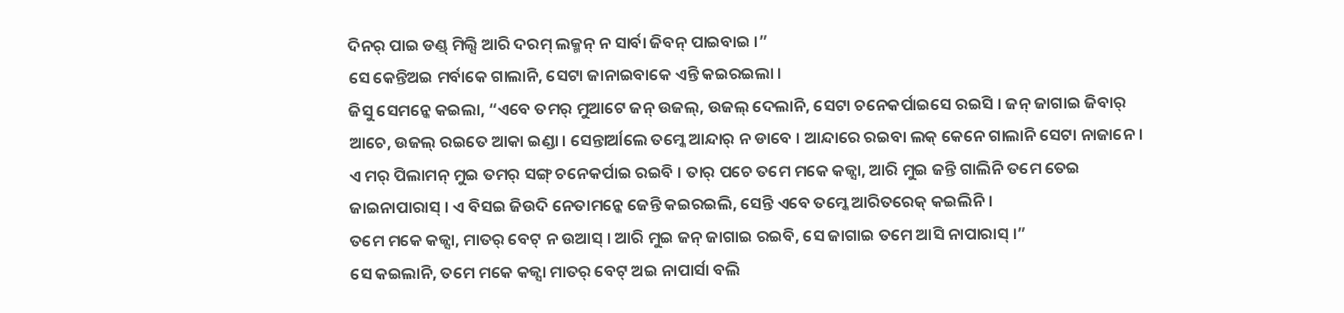ଦିନର୍ ପାଇ ଡଣ୍ଡ୍ ମିଲ୍ସି ଆରି ଦରମ୍ ଲକ୍ମନ୍ ନ ସାର୍ବା ଜିବନ୍ ପାଇବାଇ ।”
ସେ କେନ୍ତିଅଇ ମର୍ବାକେ ଗାଲାନି, ସେଟା ଜାନାଇବାକେ ଏନ୍ତି କଇରଇଲା ।
ଜିସୁ ସେମନ୍କେ କଇଲା, “ଏବେ ତମର୍ ମୁଆଟେ ଜନ୍ ଉଜଲ୍, ଉଜଲ୍ ଦେଲାନି, ସେଟା ଚନେକର୍ପାଇସେ ରଇସି । ଜନ୍ ଜାଗାଇ ଜିବାର୍ ଆଚେ, ଉଜଲ୍ ରଇତେ ଆକା ଇଣ୍ଡା । ସେନ୍ତାର୍ଆଲେ ତମ୍କେ ଆନ୍ଦାର୍ ନ ଡାବେ । ଆନ୍ଦାରେ ରଇବା ଲକ୍ କେନେ ଗାଲାନି ସେଟା ନାଜାନେ ।
ଏ ମର୍ ପିଲାମନ୍ ମୁଇ ତମର୍ ସଙ୍ଗ୍ ଚନେକର୍ପାଇ ରଇବି । ତାର୍ ପଚେ ତମେ ମକେ କଜ୍ସା, ଆରି ମୁଇ ଜନ୍ତି ଗାଲିନି ତମେ ତେଇ ଜାଇନାପାରାସ୍ । ଏ ବିସଇ ଜିଉଦି ନେତାମନ୍କେ ଜେନ୍ତି କଇରଇଲି, ସେନ୍ତି ଏବେ ତମ୍କେ ଆରିତରେକ୍ କଇଲିନି ।
ତମେ ମକେ କଜ୍ସା, ମାତର୍ ବେଟ୍ ନ ଉଆସ୍ । ଆରି ମୁଇ ଜନ୍ ଜାଗାଇ ରଇବି, ସେ ଜାଗାଇ ତମେ ଆସି ନାପାରାସ୍ ।”
ସେ କଇଲାନି, ତମେ ମକେ କଜ୍ସା ମାତର୍ ବେଟ୍ ଅଇ ନାପାର୍ସା ବଲି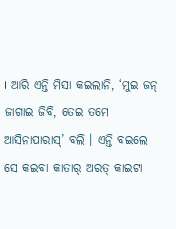। ଆରି ଏନ୍ତି ମିସା କଇଲାନି, ‘ମୁଇ ଜନ୍ ଜାଗାଇ ଜିବି, ତେଇ ତମେ ଆସିନାପାରାସ୍’ ବଲି । ଏନ୍ତି ବଇଲେ ସେ କଇବା କାତାର୍ ଅରତ୍ କାଇଟା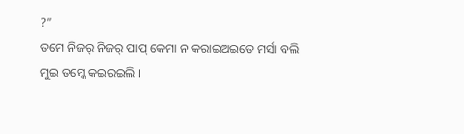?”
ତମେ ନିଜର୍ ନିଜର୍ ପାପ୍ କେମା ନ କରାଇଅଇତେ ମର୍ସା ବଲି ମୁଇ ତମ୍କେ କଇରଇଲି ।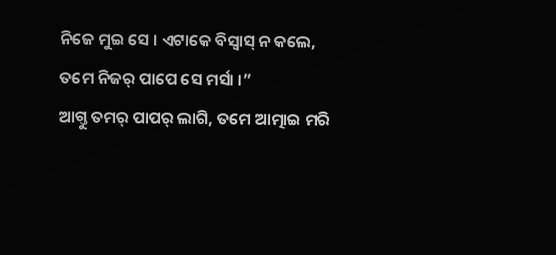ନିଜେ ମୁଇ ସେ । ଏଟାକେ ବିସ୍ବାସ୍ ନ କଲେ, ତମେ ନିଜର୍ ପାପେ ସେ ମର୍ସା ।”
ଆଗ୍ତୁ ତମର୍ ପାପର୍ ଲାଗି, ତମେ ଆତ୍ମାଇ ମରି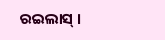ରଇଲାସ୍ ।